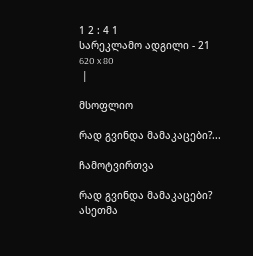1 2 : 4 1
სარეკლამო ადგილი - 21
620 x 80
 |

მსოფლიო

რად გვინდა მამაკაცები?...

ჩამოტვირთვა

რად გვინდა მამაკაცები? ასეთმა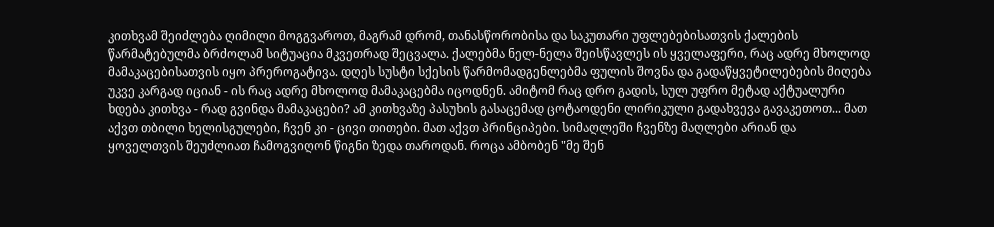კითხვამ შეიძლება ღიმილი მოგგვაროთ, მაგრამ დრომ, თანასწორობისა და საკუთარი უფლებებისათვის ქალების წარმატებულმა ბრძოლამ სიტუაცია მკვეთრად შეცვალა. ქალებმა ნელ-ნელა შეისწავლეს ის ყველაფერი, რაც ადრე მხოლოდ მამაკაცებისათვის იყო პრეროგატივა. დღეს სუსტი სქესის წარმომადგენლებმა ფულის შოვნა და გადაწყვეტილებების მიღება უკვე კარგად იციან - ის რაც ადრე მხოლოდ მამაკაცებმა იცოდნენ. ამიტომ რაც დრო გადის, სულ უფრო მეტად აქტუალური ხდება კითხვა - რად გვინდა მამაკაცები? ამ კითხვაზე პასუხის გასაცემად ცოტაოდენი ლირიკული გადახვევა გავაკეთოთ... მათ აქვთ თბილი ხელისგულები, ჩვენ კი - ცივი თითები. მათ აქვთ პრინციპები. სიმაღლეში ჩვენზე მაღლები არიან და ყოველთვის შეუძლიათ ჩამოგვიღონ წიგნი ზედა თაროდან. როცა ამბობენ "მე შენ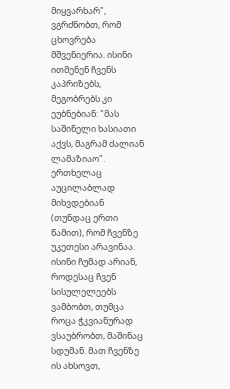მიყვარხარ", ვგრძნობთ, რომ ცხოვრება მშვენიერია. ისინი ითმენენ ჩვენს კაპრიზებს, მეგობრებს კი ეუბნებიან: "მას საშინელი ხასიათი აქვს, მაგრამ ძალიან ლამაზიაო". ერთხელაც აუცილაბლად მიხვდებიან (თუნდაც ერთი წამით), რომ ჩვენზე უკეთესი არავინაა. ისინი ჩუმად არიან, როდესაც ჩვენ სისულელეებს ვამბობთ, თუმცა როცა ჭკვიანურად ვსაუბრობთ, მაშინაც სდუმან. მათ ჩვენზე ის ახსოვთ,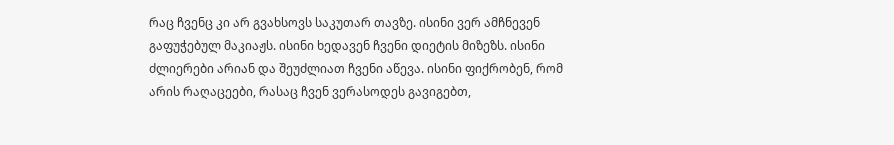რაც ჩვენც კი არ გვახსოვს საკუთარ თავზე. ისინი ვერ ამჩნევენ გაფუჭებულ მაკიაჟს. ისინი ხედავენ ჩვენი დიეტის მიზეზს. ისინი ძლიერები არიან და შეუძლიათ ჩვენი აწევა. ისინი ფიქრობენ, რომ არის რაღაცეები, რასაც ჩვენ ვერასოდეს გავიგებთ,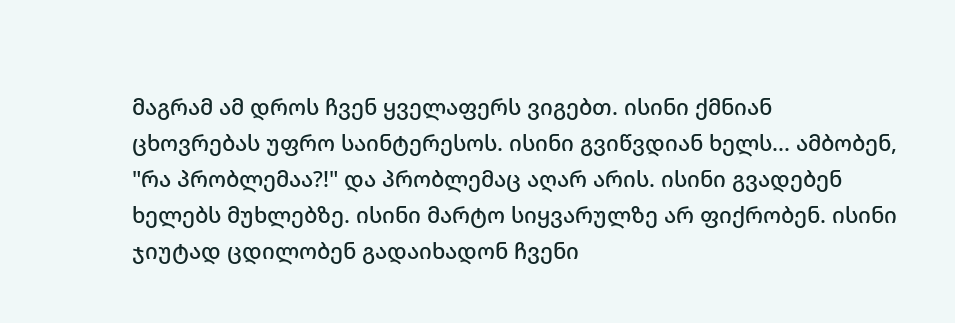მაგრამ ამ დროს ჩვენ ყველაფერს ვიგებთ. ისინი ქმნიან ცხოვრებას უფრო საინტერესოს. ისინი გვიწვდიან ხელს... ამბობენ, "რა პრობლემაა?!" და პრობლემაც აღარ არის. ისინი გვადებენ ხელებს მუხლებზე. ისინი მარტო სიყვარულზე არ ფიქრობენ. ისინი ჯიუტად ცდილობენ გადაიხადონ ჩვენი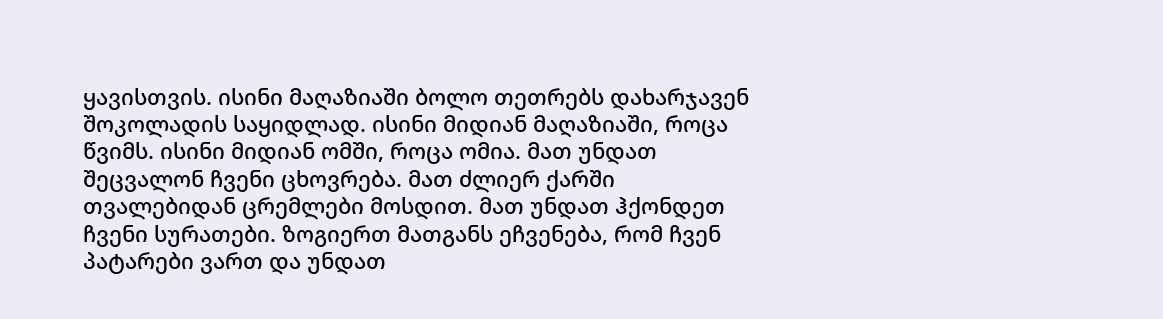ყავისთვის. ისინი მაღაზიაში ბოლო თეთრებს დახარჯავენ შოკოლადის საყიდლად. ისინი მიდიან მაღაზიაში, როცა წვიმს. ისინი მიდიან ომში, როცა ომია. მათ უნდათ შეცვალონ ჩვენი ცხოვრება. მათ ძლიერ ქარში თვალებიდან ცრემლები მოსდით. მათ უნდათ ჰქონდეთ ჩვენი სურათები. ზოგიერთ მათგანს ეჩვენება, რომ ჩვენ პატარები ვართ და უნდათ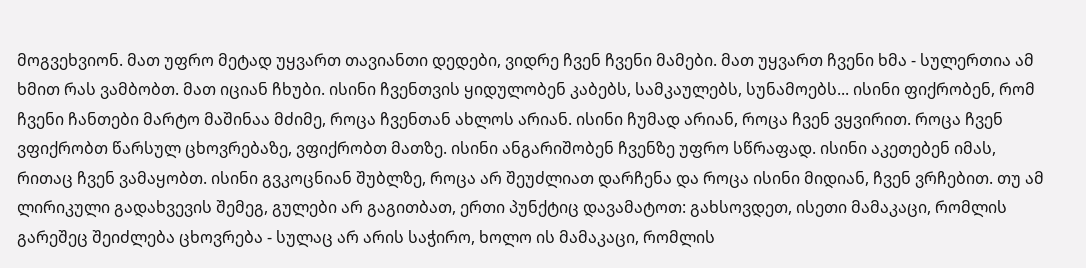მოგვეხვიონ. მათ უფრო მეტად უყვართ თავიანთი დედები, ვიდრე ჩვენ ჩვენი მამები. მათ უყვართ ჩვენი ხმა - სულერთია ამ ხმით რას ვამბობთ. მათ იციან ჩხუბი. ისინი ჩვენთვის ყიდულობენ კაბებს, სამკაულებს, სუნამოებს... ისინი ფიქრობენ, რომ ჩვენი ჩანთები მარტო მაშინაა მძიმე, როცა ჩვენთან ახლოს არიან. ისინი ჩუმად არიან, როცა ჩვენ ვყვირით. როცა ჩვენ ვფიქრობთ წარსულ ცხოვრებაზე, ვფიქრობთ მათზე. ისინი ანგარიშობენ ჩვენზე უფრო სწრაფად. ისინი აკეთებენ იმას, რითაც ჩვენ ვამაყობთ. ისინი გვკოცნიან შუბლზე, როცა არ შეუძლიათ დარჩენა და როცა ისინი მიდიან, ჩვენ ვრჩებით. თუ ამ ლირიკული გადახვევის შემეგ, გულები არ გაგითბათ, ერთი პუნქტიც დავამატოთ: გახსოვდეთ, ისეთი მამაკაცი, რომლის გარეშეც შეიძლება ცხოვრება - სულაც არ არის საჭირო, ხოლო ის მამაკაცი, რომლის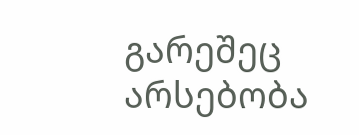გარეშეც არსებობა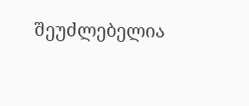შეუძლებელია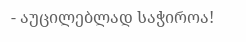- აუცილებლად საჭიროა!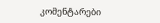კომენტარები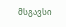მსგავსი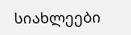სიახლეები